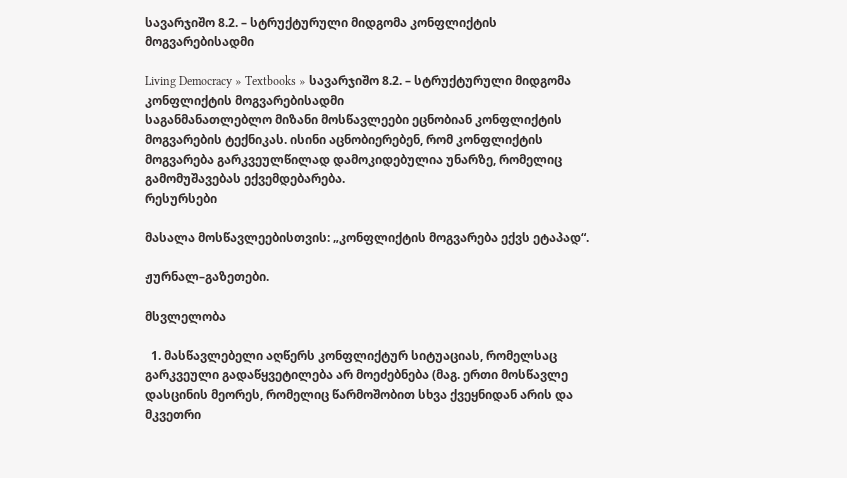სავარჯიშო 8.2. – სტრუქტურული მიდგომა კონფლიქტის მოგვარებისადმი

Living Democracy » Textbooks » სავარჯიშო 8.2. – სტრუქტურული მიდგომა კონფლიქტის მოგვარებისადმი
საგანმანათლებლო მიზანი მოსწავლეები ეცნობიან კონფლიქტის მოგვარების ტექნიკას. ისინი აცნობიერებენ, რომ კონფლიქტის მოგვარება გარკვეულწილად დამოკიდებულია უნარზე, რომელიც გამომუშავებას ექვემდებარება.
რესურსები

მასალა მოსწავლეებისთვის: „კონფლიქტის მოგვარება ექვს ეტაპად“.

ჟურნალ–გაზეთები.

მსვლელობა

  1. მასწავლებელი აღწერს კონფლიქტურ სიტუაციას, რომელსაც გარკვეული გადაწყვეტილება არ მოეძებნება (მაგ. ერთი მოსწავლე დასცინის მეორეს, რომელიც წარმოშობით სხვა ქვეყნიდან არის და მკვეთრი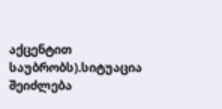აქცენტით საუბრობს).სიტუაცია შეიძლება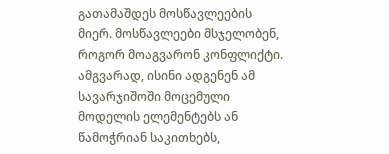გათამაშდეს მოსწავლეების მიერ. მოსწავლეები მსჯელობენ, როგორ მოაგვარონ კონფლიქტი. ამგვარად, ისინი ადგენენ ამ სავარჯიშოში მოცემული მოდელის ელემენტებს ან წამოჭრიან საკითხებს,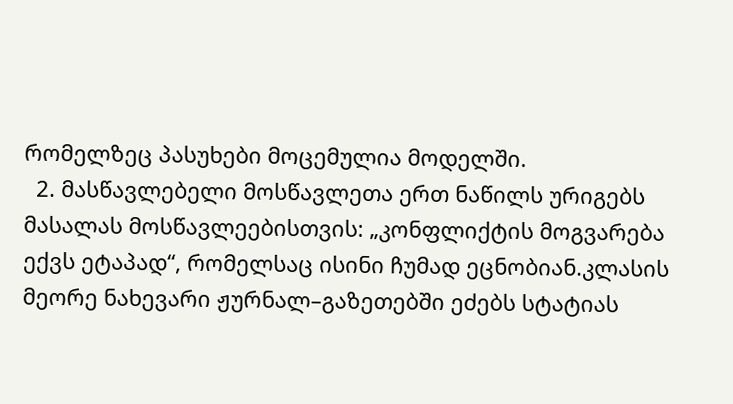რომელზეც პასუხები მოცემულია მოდელში.
  2. მასწავლებელი მოსწავლეთა ერთ ნაწილს ურიგებს მასალას მოსწავლეებისთვის: „კონფლიქტის მოგვარება ექვს ეტაპად“, რომელსაც ისინი ჩუმად ეცნობიან.კლასის მეორე ნახევარი ჟურნალ–გაზეთებში ეძებს სტატიას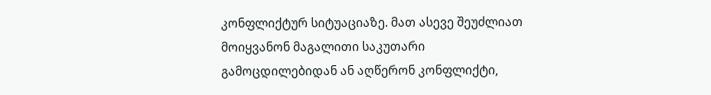კონფლიქტურ სიტუაციაზე. მათ ასევე შეუძლიათ მოიყვანონ მაგალითი საკუთარი გამოცდილებიდან ან აღწერონ კონფლიქტი,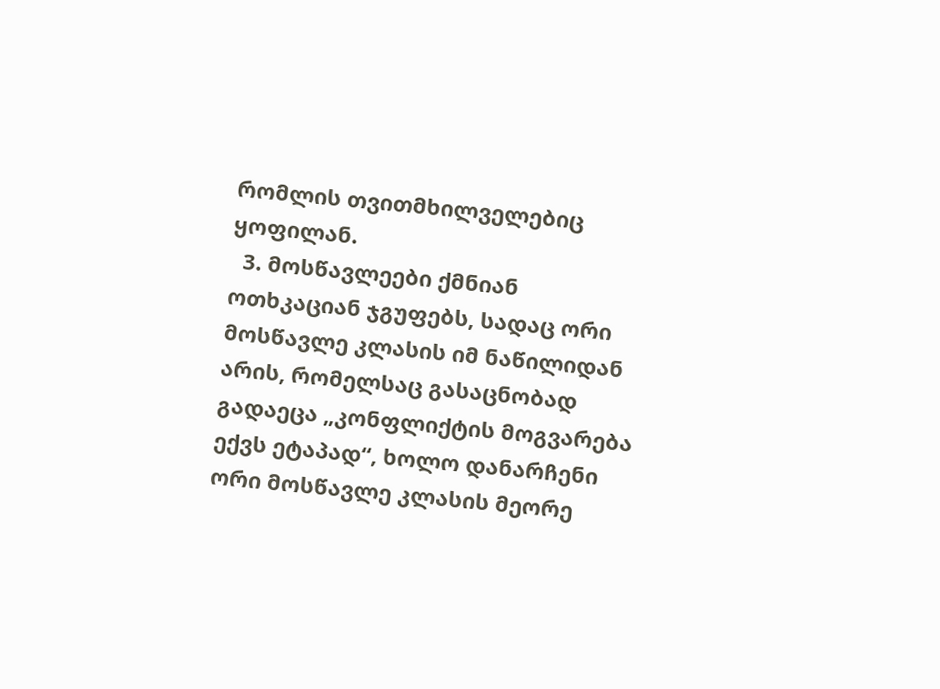რომლის თვითმხილველებიც ყოფილან.
  3. მოსწავლეები ქმნიან ოთხკაციან ჯგუფებს, სადაც ორი მოსწავლე კლასის იმ ნაწილიდან არის, რომელსაც გასაცნობად გადაეცა „კონფლიქტის მოგვარება ექვს ეტაპად“, ხოლო დანარჩენი ორი მოსწავლე კლასის მეორე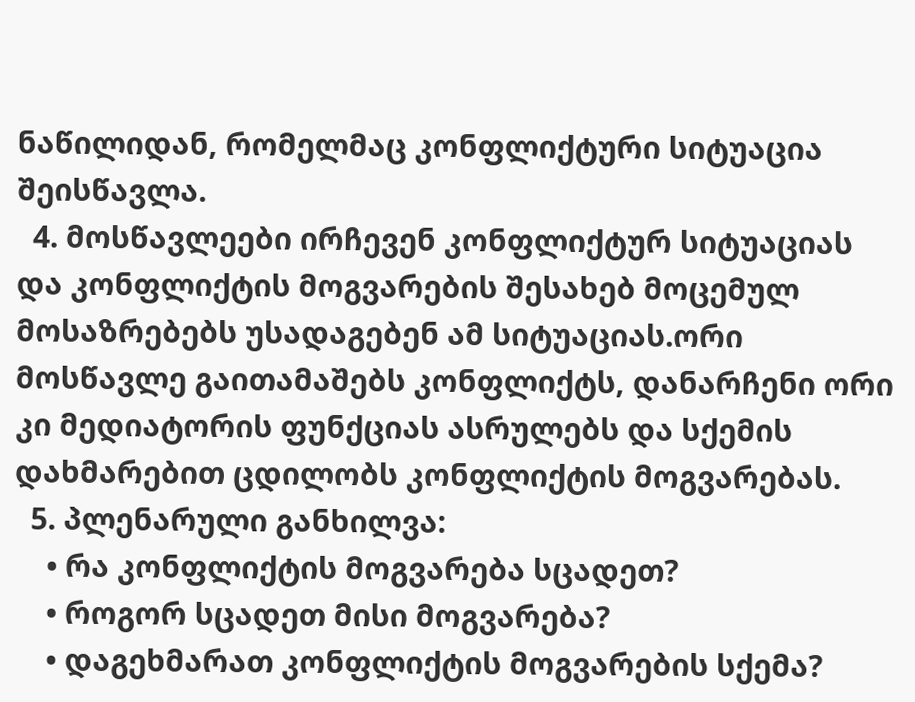ნაწილიდან, რომელმაც კონფლიქტური სიტუაცია შეისწავლა.
  4. მოსწავლეები ირჩევენ კონფლიქტურ სიტუაციას და კონფლიქტის მოგვარების შესახებ მოცემულ მოსაზრებებს უსადაგებენ ამ სიტუაციას.ორი მოსწავლე გაითამაშებს კონფლიქტს, დანარჩენი ორი კი მედიატორის ფუნქციას ასრულებს და სქემის დახმარებით ცდილობს კონფლიქტის მოგვარებას.
  5. პლენარული განხილვა:
    • რა კონფლიქტის მოგვარება სცადეთ?
    • როგორ სცადეთ მისი მოგვარება?
    • დაგეხმარათ კონფლიქტის მოგვარების სქემა?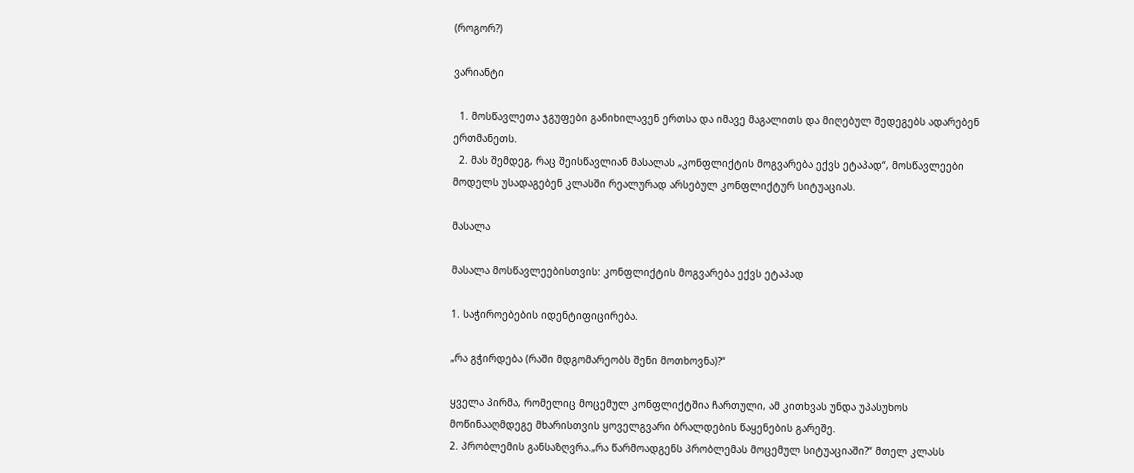(როგორ?)

ვარიანტი

  1. მოსწავლეთა ჯგუფები განიხილავენ ერთსა და იმავე მაგალითს და მიღებულ შედეგებს ადარებენ ერთმანეთს.
  2. მას შემდეგ, რაც შეისწავლიან მასალას „კონფლიქტის მოგვარება ექვს ეტაპად“, მოსწავლეები მოდელს უსადაგებენ კლასში რეალურად არსებულ კონფლიქტურ სიტუაციას.

მასალა

მასალა მოსწავლეებისთვის: კონფლიქტის მოგვარება ექვს ეტაპად

1. საჭიროებების იდენტიფიცირება.

„რა გჭირდება (რაში მდგომარეობს შენი მოთხოვნა)?“

ყველა პირმა, რომელიც მოცემულ კონფლიქტშია ჩართული, ამ კითხვას უნდა უპასუხოს მოწინააღმდეგე მხარისთვის ყოველგვარი ბრალდების წაყენების გარეშე.
2. პრობლემის განსაზღვრა.„რა წარმოადგენს პრობლემას მოცემულ სიტუაციაში?“ მთელ კლასს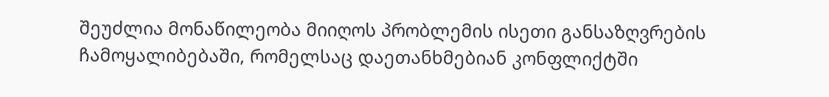შეუძლია მონაწილეობა მიიღოს პრობლემის ისეთი განსაზღვრების ჩამოყალიბებაში, რომელსაც დაეთანხმებიან კონფლიქტში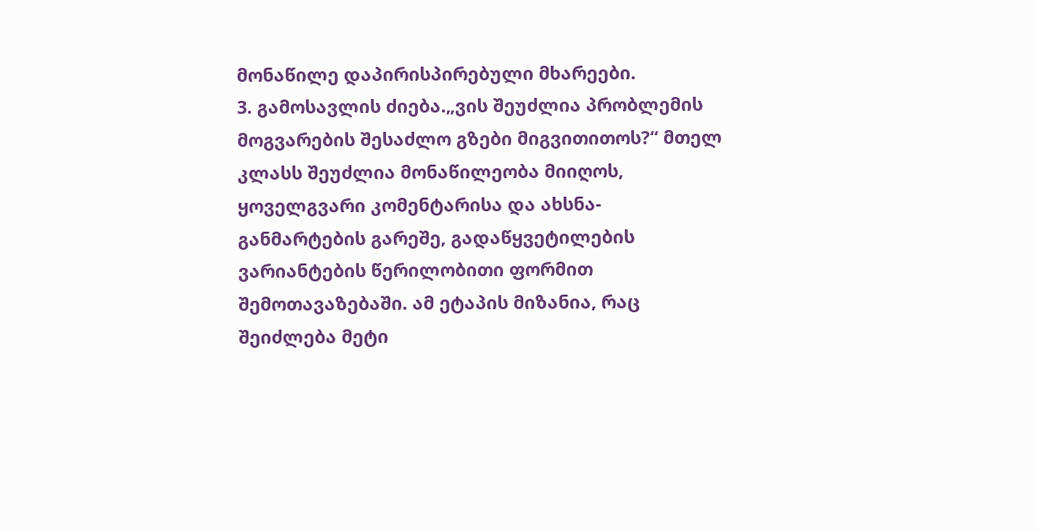მონაწილე დაპირისპირებული მხარეები.
3. გამოსავლის ძიება.„ვის შეუძლია პრობლემის  მოგვარების შესაძლო გზები მიგვითითოს?“ მთელ კლასს შეუძლია მონაწილეობა მიიღოს, ყოველგვარი კომენტარისა და ახსნა-განმარტების გარეშე, გადაწყვეტილების ვარიანტების წერილობითი ფორმით შემოთავაზებაში. ამ ეტაპის მიზანია, რაც შეიძლება მეტი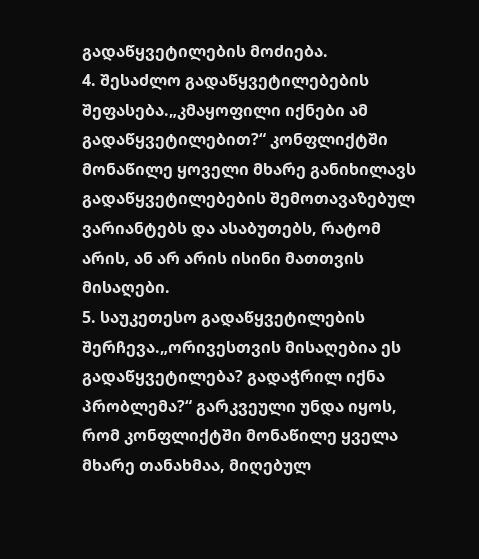გადაწყვეტილების მოძიება.
4. შესაძლო გადაწყვეტილებების შეფასება.„კმაყოფილი იქნები ამ გადაწყვეტილებით?“ კონფლიქტში მონაწილე ყოველი მხარე განიხილავს გადაწყვეტილებების შემოთავაზებულ ვარიანტებს და ასაბუთებს, რატომ არის, ან არ არის ისინი მათთვის მისაღები.
5. საუკეთესო გადაწყვეტილების შერჩევა.„ორივესთვის მისაღებია ეს გადაწყვეტილება? გადაჭრილ იქნა პრობლემა?“ გარკვეული უნდა იყოს, რომ კონფლიქტში მონაწილე ყველა მხარე თანახმაა, მიღებულ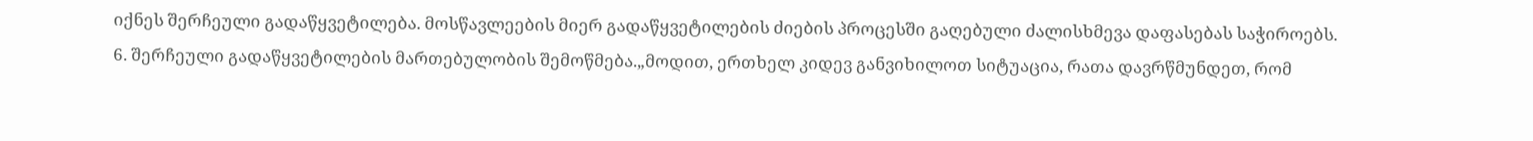იქნეს შერჩეული გადაწყვეტილება. მოსწავლეების მიერ გადაწყვეტილების ძიების პროცესში გაღებული ძალისხმევა დაფასებას საჭიროებს.
6. შერჩეული გადაწყვეტილების მართებულობის შემოწმება.„მოდით, ერთხელ კიდევ განვიხილოთ სიტუაცია, რათა დავრწმუნდეთ, რომ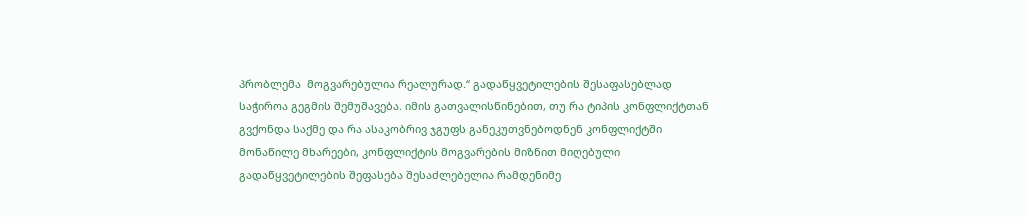პრობლემა  მოგვარებულია რეალურად.“ გადაწყვეტილების შესაფასებლად საჭიროა გეგმის შემუშავება. იმის გათვალისწინებით, თუ რა ტიპის კონფლიქტთან გვქონდა საქმე და რა ასაკობრივ ჯგუფს განეკუთვნებოდნენ კონფლიქტში მონაწილე მხარეები, კონფლიქტის მოგვარების მიზნით მიღებული გადაწყვეტილების შეფასება შესაძლებელია რამდენიმე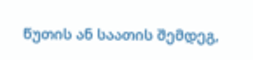წუთის ან საათის შემდეგ,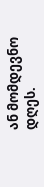ან მომდევნო დღეს.